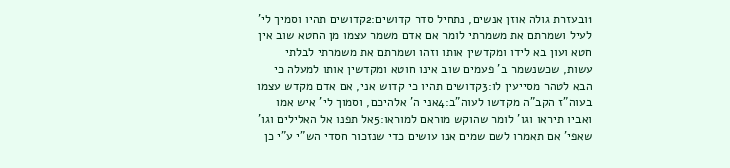1ובעזרת גולה אוזן אנשים, נתחיל סדר קדושים:2קדושים תהיו וסמיך לי' לעיל ושמרתם את משמרתי לומר אם אדם משמר עצמו מן החטא שוב אין חטא ועון בא לידו ומקדשין אותו וזהו ושמרתם את משמרתי לבלתי עשות, שכשנשמר ב' פעמים שוב אינו חוטא ומקדשין אותו למעלה כי הבא לטהר מסייעין לו:3קדושים תהיו כי קדוש אני, אם אדם מקדש עצמו בעוה"ז הקב"ה מקדשו לעוה"ב:4אני ה' אלהיכם, וסמוך לי' איש אמו ואביו תיראו וגו' לומר שהוקש מוראם למוראו:5אל תפנו אל האלילים וגו' שאפי' אם תאמרו לשם שמים אנו עושים כדי שנזכור חסדי הש"י ע"י כן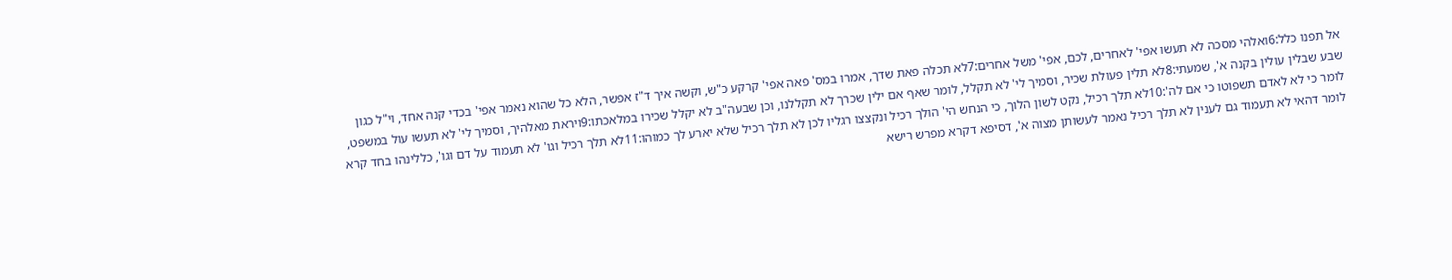אל תפנו כלל:6ואלהי מסכה לא תעשו אפי' לאחרים, לכם, אפי' משל אחרים:7לא תכלה פאת שדך, אמרו במס' פאה אפי' קרקע כ"ש, וקשה איך ד"ז אפשר, הלא כל שהוא נאמר אפי' בכדי קנה אחד, וי"ל כגון שבע שבלין עולין בקנה א', שמעתי:8לא תלין פעולת שכיר, וסמיך לי' לא תקלל, לומר שאף אם ילין שכרך לא תקללנו, וכן שבעה"ב לא יקלל שכירו במלאכתו:9ויראת מאלהיך, וסמיך לי' לא תעשו עול במשפט, לומר כי לא לאדם תשפוטו כי אם לה':10לא תלך רכיל, נקט לשון הלוך, כי הנחש הי' הולך רכיל ונקצצו רגליו לכן לא תלך רכיל שלא יארע לך כמוהו:11לא תלך רכיל וגו' לא תעמוד על דם וגו', כללינהו בחד קרא לומר דהאי לא תעמוד גם לענין לא תלך רכיל נאמר לעשותן מצוה א', דסיפא דקרא מפרש רישא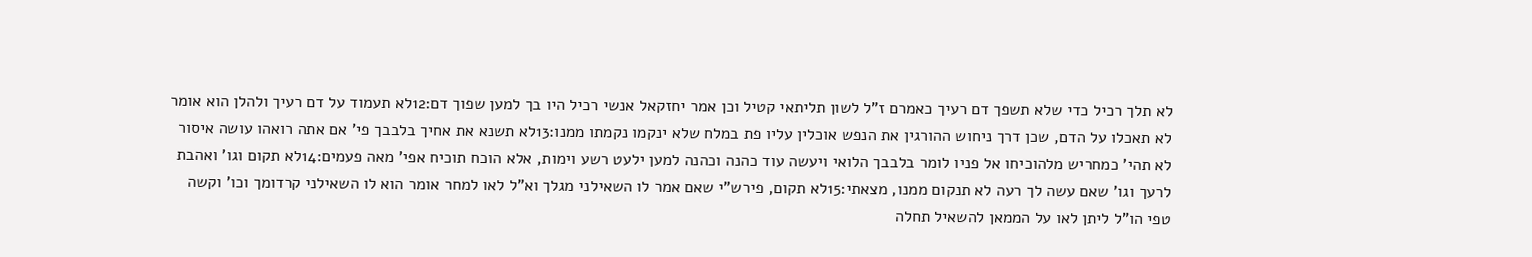לא תלך רכיל כדי שלא תשפך דם רעיך כאמרם ז"ל לשון תליתאי קטיל וכן אמר יחזקאל אנשי רכיל היו בך למען שפוך דם:12לא תעמוד על דם רעיך ולהלן הוא אומר לא תאכלו על הדם, שכן דרך ניחוש ההורגין את הנפש אוכלין עליו פת במלח שלא ינקמו נקמתו ממנו:13לא תשנא את אחיך בלבבך פי' אם אתה רואהו עושה איסור לא תהי' כמחריש מלהוכיחו אל פניו לומר בלבבך הלואי ויעשה עוד כהנה וכהנה למען ילעט רשע וימות, אלא הוכח תוכיח אפי' מאה פעמים:14לא תקום וגו' ואהבת לרעך וגו' שאם עשה לך רעה לא תנקום ממנו, מצאתי:15לא תקום, פירש"י שאם אמר לו השאילני מגלך וא"ל לאו למחר אומר הוא לו השאילני קרדומך וכו' וקשה טפי הו"ל ליתן לאו על הממאן להשאיל תחלה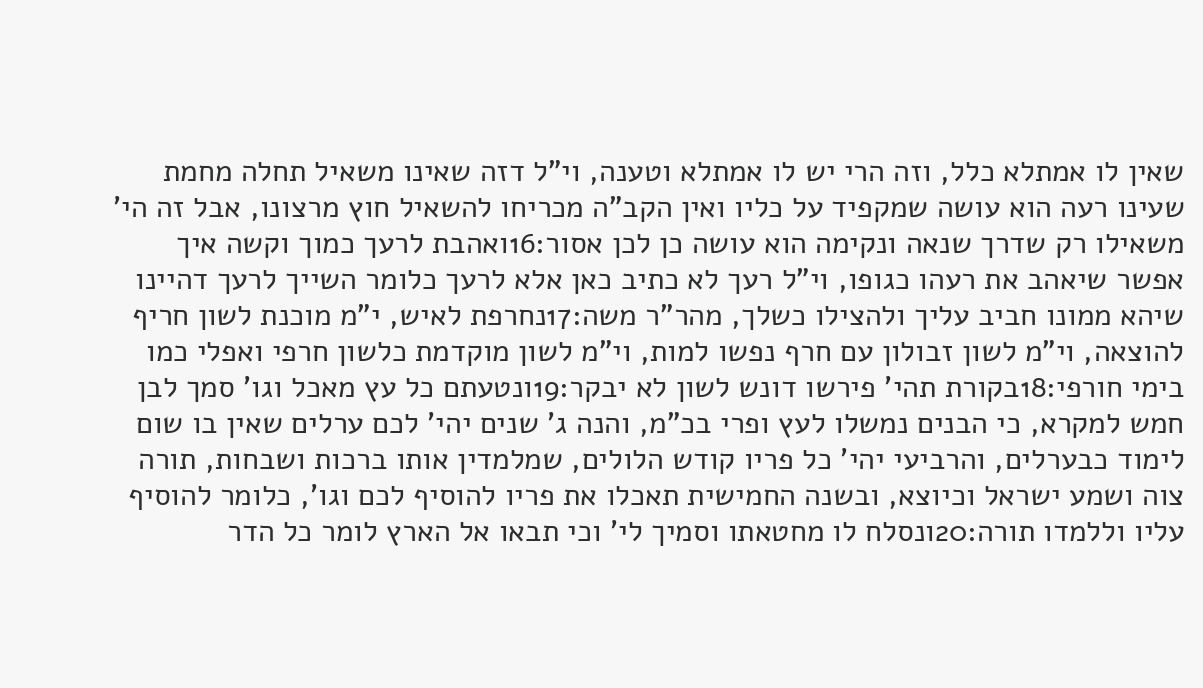שאין לו אמתלא כלל, וזה הרי יש לו אמתלא וטענה, וי"ל דזה שאינו משאיל תחלה מחמת שעינו רעה הוא עושה שמקפיד על כליו ואין הקב"ה מכריחו להשאיל חוץ מרצונו, אבל זה הי' משאילו רק שדרך שנאה ונקימה הוא עושה כן לכן אסור:16ואהבת לרעך כמוך וקשה איך אפשר שיאהב את רעהו כגופו, וי"ל רעך לא כתיב כאן אלא לרעך כלומר השייך לרעך דהיינו שיהא ממונו חביב עליך ולהצילו כשלך, מהר"ר משה:17נחרפת לאיש, י"מ מוכנת לשון חריף להוצאה, וי"מ לשון זבולון עם חרף נפשו למות, וי"מ לשון מוקדמת כלשון חרפי ואפלי כמו בימי חורפי:18בקורת תהי' פירשו דונש לשון לא יבקר:19ונטעתם כל עץ מאכל וגו' סמך לבן חמש למקרא, כי הבנים נמשלו לעץ ופרי בכ"מ, והנה ג' שנים יהי' לכם ערלים שאין בו שום לימוד כבערלים, והרביעי יהי' כל פריו קודש הלולים, שמלמדין אותו ברכות ושבחות, תורה צוה ושמע ישראל וכיוצא, ובשנה החמישית תאכלו את פריו להוסיף לכם וגו', כלומר להוסיף עליו וללמדו תורה:20ונסלח לו מחטאתו וסמיך לי' וכי תבאו אל הארץ לומר כל הדר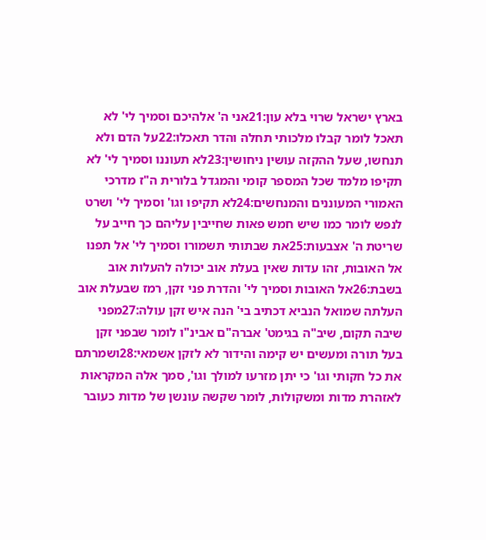בארץ ישראל שרוי בלא עון:21אני ה' אלהיכם וסמיך לי' לא תאכל לומר קבלו מלכותי תחלה והדר תאכלו:22על הדם ולא תנחשו, שעל ההקזה עושין ניחושין:23לא תעוננו וסמיך לי' לא תקיפו מלמד שכל המספר קומי והמגדל בלורית ה"ז מדרכי האמורי המעוננים והמנחשים:24לא תקיפו וגו' וסמיך לי' ושרט לנפש לומר כמו שיש חמש פאות שחייבין עליהם כך חייב על שריטת ה' אצבעות:25את שבתותי תשמורו וסמיך לי' אל תפנו אל האובות, זהו עדות שאין בעלת אוב יכולה להעלות אוב בשבת:26אל האובות וסמיך לי' והדרת פני זקן, רמז שבעלת אוב העלתה שמואל הנביא דכתיב בי' הנה איש זקן עולה:27מפני שיבה תקום, שיב"ה בגימט' אברה"ם אבינ"ו לומר שבפני זקן בעל תורה ומעשים יש קימה והידור לא לזקן אשמאי:28ושמרתם את כל חקותי וגו' כי יתן מזרעו למולך וגו', סמך אלה המקראות לאזהרת מדות ומשקולות, לומר שקשה עונשן של מדות כעובר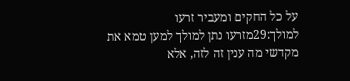על כל החקים ומעביר זרעו למולך:29מזרעו נתן למולך למען טמא את מקדשי מה ענין זה לזה, אלא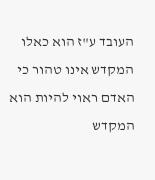העובד ע"ז הוא כאלו המקדש אינו טהור כי האדם ראוי להיות הוא המקדש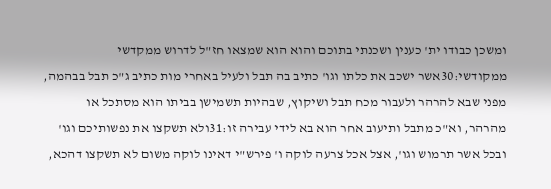ומשכן כבודו ית' כענין ושכנתי בתוכם והוא הוא שמצאו חז"ל לדרוש ממקדשי ממקודשי:30אשר ישכב את כלתו וגו' כתיב בה תבל ולעיל באחרי מות כתיב ג"כ תבל בבהמה, מפני שבא להרהר ולעבור מכח תבל ושיקוץ, שבהיות תשמישן בביתו הוא מסתכל או מהרהר, וא"כ מתבל ותיעוב אחר הוא בא לידי עבירה זו:31ולא תשקצו את נפשותיכם וגו' ובכל אשר תרמוש וגו', אצל אכל צרעה לוקה ו' פירש"י דאינו לוקה משום לא תשקצו דהכא,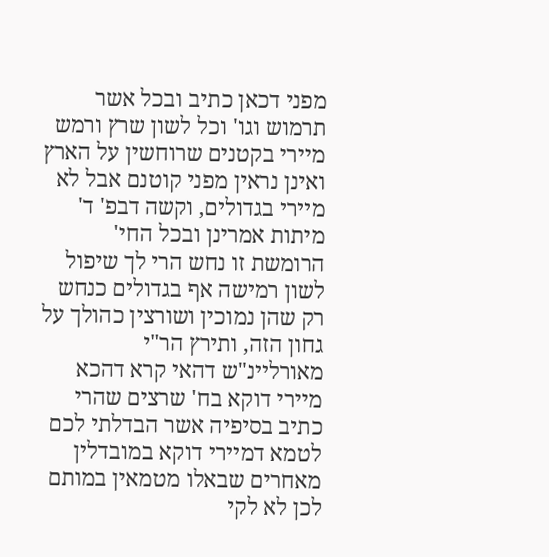מפני דכאן כתיב ובכל אשר תרמוש וגו' וכל לשון שרץ ורמש מיירי בקטנים שרוחשין על הארץ ואינן נראין מפני קוטנם אבל לא מיירי בגדולים, וקשה דבפ' ד' מיתות אמרינן ובכל החי' הרומשת זו נחש הרי לך שיפול לשון רמישה אף בגדולים כנחש רק שהן נמוכין ושורצין כהולך על גחון הזה, ותירץ הר"י מאורליינ"ש דהאי קרא דהכא מיירי דוקא בח' שרצים שהרי כתיב בסיפיה אשר הבדלתי לכם לטמא דמיירי דוקא במובדלין מאחרים שבאלו מטמאין במותם לכן לא לקי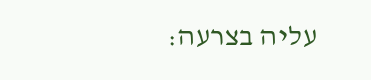עליה בצרעה: